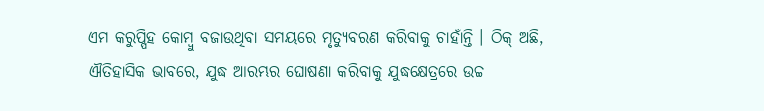ଏମ କରୁପ୍ପିହ କୋମ୍ବୁ ବଜାଉଥିବା ସମୟରେ ମୃତ୍ୟୁବରଣ କରିବାକୁ ଚାହାଁନ୍ତି । ଠିକ୍ ଅଛି, ଐତିହାସିକ ଭାବରେ, ଯୁଦ୍ଧ ଆରମ୍ଭର ଘୋଷଣା କରିବାକୁ ଯୁଦ୍ଧକ୍ଷେତ୍ରରେ ଉଚ୍ଚ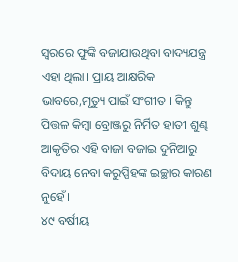ସ୍ୱରରେ ଫୁଙ୍କି ବଜାଯାଉଥିବା ବାଦ୍ୟଯନ୍ତ୍ର ଏହା ଥିଲା। ପ୍ରାୟ ଆକ୍ଷରିକ ଭାବରେ,ମୃତ୍ୟୁ ପାଇଁ ସଂଗୀତ । କିନ୍ତୁ ପିତ୍ତଳ କିମ୍ବା ବ୍ରୋଞ୍ଜରୁ ନିର୍ମିତ ହାତୀ ଶୁଣ୍ଢ ଆକୃତିର ଏହି ବାଜା ବଜାଇ ଦୁନିଆରୁ ବିଦାୟ ନେବା କରୁପ୍ପିହଙ୍କ ଇଚ୍ଛାର କାରଣ ନୁହେଁ।
୪୯ ବର୍ଷୀୟ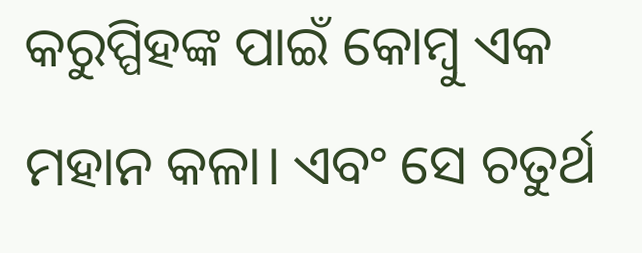କରୁପ୍ପିହଙ୍କ ପାଇଁ କୋମ୍ବୁ ଏକ ମହାନ କଳା। ଏବଂ ସେ ଚତୁର୍ଥ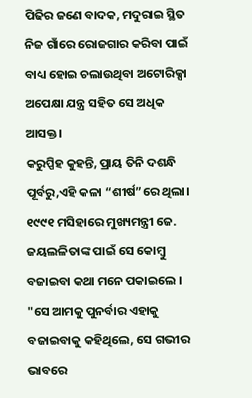ପିଢିର ଜଣେ ବାଦକ, ମଦୁରାଇ ସ୍ଥିତ ନିଜ ଗାଁରେ ରୋଜଗାର କରିବା ପାଇଁ ବାଧ୍ୟ ହୋଇ ଚଲାଉଥିବା ଅଟୋରିକ୍ସା ଅପେକ୍ଷା ଯନ୍ତ୍ର ସହିତ ସେ ଅଧିକ ଆସକ୍ତ।
କରୁପ୍ପିହ କୁହନ୍ତି, ପ୍ରାୟ ତିନି ଦଶନ୍ଧି ପୂର୍ବରୁ,ଏହି କଳା “ଶୀର୍ଷ”ରେ ଥିଲା। ୧୯୯୧ ମସିହାରେ ମୁଖ୍ୟମନ୍ତ୍ରୀ ଜେ. ଜୟଲଳିତାଙ୍କ ପାଇଁ ସେ କୋମ୍ବୁ ବଜାଇବା କଥା ମନେ ପକାଇଲେ । "ସେ ଆମକୁ ପୁନର୍ବାର ଏହାକୁ ବଜାଇବାକୁ କହିଥିଲେ, ସେ ଗଭୀର ଭାବରେ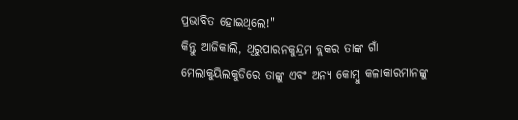ପ୍ରଭାବିତ ହୋଇଥିଲେ!"
କିନ୍ତୁ ଆଜିକାଲି, ଥିରୁପାରନକୁନ୍ଦ୍ରମ ବ୍ଲକର ତାଙ୍କ ଗାଁ ମେଲାକୁୟିଲକୁଡିରେ ତାଙ୍କୁ ଏବଂ ଅନ୍ୟ କୋମ୍ବୁ କଳାକାରମାନଙ୍କୁ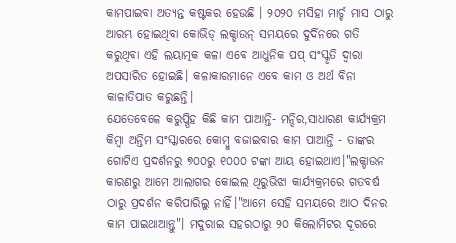କାମପାଇବା ଅତ୍ୟନ୍ତ କଷ୍ଟକର ହେଉଛି । ୨୦୨୦ ମସିହା ମାର୍ଚ୍ଚ ମାସ ଠାରୁ ଆରମ୍ଭ ହୋଇଥିବା କୋଭିଡ୍ ଲକ୍ଡାଉନ୍ ସମୟରେ ଦୁର୍ଦିନରେ ଗତି କରୁଥିବା ଏହି ଲୟାତ୍ମକ କଳା ଏବେ ଆଧୁନିକ ପପ୍ ସଂସ୍କୃତି ଦ୍ୱାରା ଅପସାରିତ ହୋଇଛି। କଳାକାରମାନେ ଏବେ କାମ ଓ ଅର୍ଥ ବିନା କାଳାତିପାତ କରୁଛନ୍ତି।
ଯେତେବେଳେ କରୁପ୍ପିହ କିଛି କାମ ପାଆନ୍ତି- ମନ୍ଦିର,ସାଧାରଣ କାର୍ଯ୍ୟକ୍ରମ କିମ୍ବା ଅନ୍ତିମ ସଂସ୍କାରରେ କୋମ୍ବୁ ବଜାଇବାର କାମ ପାଆନ୍ତି - ତାଙ୍କର ଗୋଟିଏ ପ୍ରଦର୍ଶନରୁ ୭୦୦ରୁ ୧୦୦୦ ଟଙ୍କା ଆୟ ହୋଇଥାଏ।"ଲକ୍ଡାଉନ କାରଣରୁ ଆମେ ଆଲାଗର କୋଇଲ ଥିରୁଭିଝା କାର୍ଯ୍ୟକ୍ରମରେ ଗତବର୍ଷ ଠାରୁ ପ୍ରଦର୍ଶନ କରିପାରିଲୁ ନାହିଁ।"ଆମେ ସେହି ସମୟରେ ଆଠ ଦିନର କାମ ପାଇଥାଆନ୍ତୁ"। ମଦୁରାଇ ସହରଠାରୁ ୨୦ କିଲୋମିଟର ଦୂରରେ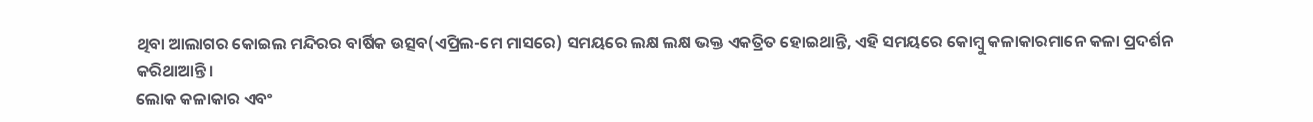ଥିବା ଆଲାଗର କୋଇଲ ମନ୍ଦିରର ବାର୍ଷିକ ଉତ୍ସବ(ଏପ୍ରିଲ-ମେ ମାସରେ) ସମୟରେ ଲକ୍ଷ ଲକ୍ଷ ଭକ୍ତ ଏକତ୍ରିତ ହୋଇଥାନ୍ତି, ଏହି ସମୟରେ କୋମ୍ବୁ କଳାକାରମାନେ କଳା ପ୍ରଦର୍ଶନ କରିଥାଆନ୍ତି।
ଲୋକ କଳାକାର ଏବଂ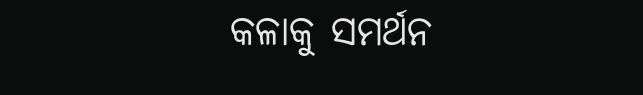କଳାକୁ ସମର୍ଥନ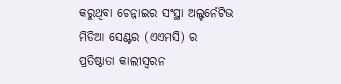କରୁଥିବା ଚେନ୍ନାଇର ସଂସ୍ଥା ଅଲ୍ଟର୍ନେଟିଭ ମିଡିଆ ସେଣ୍ଟର (ଏଏମସି) ର ପ୍ରତିଷ୍ଠାତା କାଲୀସ୍ୱରନ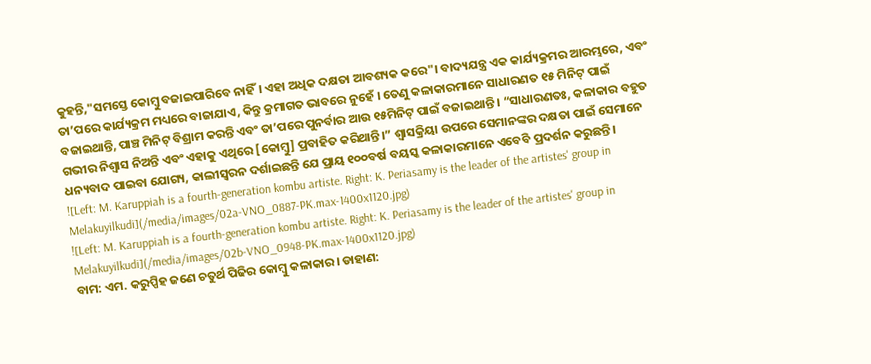କୁହନ୍ତି,"ସମସ୍ତେ କୋମ୍ବୁ ବଜାଇପାରିବେ ନାହିଁ। ଏହା ଅଧିକ ଦକ୍ଷତା ଆବଶ୍ୟକ କରେ"। ବାଦ୍ୟଯନ୍ତ୍ର ଏକ କାର୍ଯ୍ୟକ୍ରମର ଆରମ୍ଭରେ, ଏବଂ ତା’ପରେ କାର୍ଯ୍ୟକ୍ରମ ମଧ୍ୟରେ ବାଜାଯାଏ, କିନ୍ତୁ କ୍ରମାଗତ ଭାବରେ ନୁହେଁ । ତେଣୁ କଳାକାରମାନେ ସାଧାରଣତ ୧୫ ମିନିଟ୍ ପାଇଁ ବଜାଇଥାନ୍ତି, ପାଞ୍ଚ ମିନିଟ୍ ବିଶ୍ରାମ କରନ୍ତି ଏବଂ ତା’ପରେ ପୁନର୍ବାର ଆଉ ୧୫ମିନିଟ୍ ପାଇଁ ବଜାଇଥାନ୍ତି । “ସାଧାରଣତଃ, କଳାକାର ବହୁତ ଗଭୀର ନିଶ୍ୱାସ ନିଅନ୍ତି ଏବଂ ଏହାକୁ ଏଥିରେ [କୋମ୍ବୁ] ପ୍ରବାହିତ କରିଥାନ୍ତି।” ଶ୍ୱାସକ୍ରିୟା ଉପରେ ସେମାନଙ୍କର ଦକ୍ଷତା ପାଇଁ ସେମାନେ ଧନ୍ୟବାଦ ପାଇବା ଯୋଗ୍ୟ, କାଲୀସ୍ୱରନ ଦର୍ଶାଇଛନ୍ତି ଯେ ପ୍ରାୟ ୧୦୦ବର୍ଷ ବୟସ୍କ କଳାକାରମାନେ ଏବେବି ପ୍ରଦର୍ଶନ କରୁଛନ୍ତି।
![Left: M. Karuppiah is a fourth-generation kombu artiste. Right: K. Periasamy is the leader of the artistes' group in Melakuyilkudi](/media/images/02a-VNO_0887-PK.max-1400x1120.jpg)
![Left: M. Karuppiah is a fourth-generation kombu artiste. Right: K. Periasamy is the leader of the artistes' group in Melakuyilkudi](/media/images/02b-VNO_0948-PK.max-1400x1120.jpg)
ବାମ: ଏମ. କରୁପ୍ପିହ ଜଣେ ଚତୁର୍ଥ ପିଢିର କୋମ୍ବୁ କଳାକାର। ଡାହାଣ: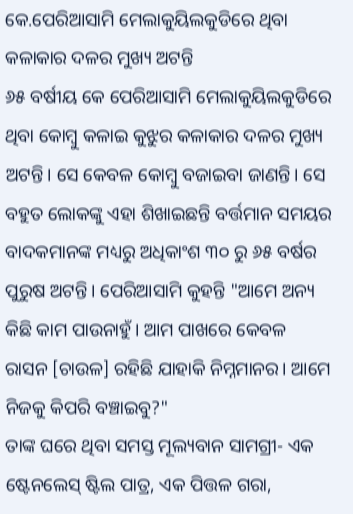କେ.ପେରିଆସାମି ମେଲାକୁୟିଲକୁଡିରେ ଥିବା କଳାକାର ଦଳର ମୁଖ୍ୟ ଅଟନ୍ତି
୬୫ ବର୍ଷୀୟ କେ ପେରିଆସାମି ମେଲାକୁୟିଲକୁଡିରେ ଥିବା କୋମ୍ବୁ କଳାଇ କୁଝୁର କଳାକାର ଦଳର ମୁଖ୍ୟ ଅଟନ୍ତି। ସେ କେବଳ କୋମ୍ବୁ ବଜାଇବା ଜାଣନ୍ତି। ସେ ବହୁତ ଲୋକଙ୍କୁ ଏହା ଶିଖାଇଛନ୍ତି ବର୍ତ୍ତମାନ ସମୟର ବାଦକମାନଙ୍କ ମଧ୍ୟରୁ ଅଧିକାଂଶ ୩୦ ରୁ ୬୫ ବର୍ଷର ପୁରୁଷ ଅଟନ୍ତି। ପେରିଆସାମି କୁହନ୍ତି "ଆମେ ଅନ୍ୟ କିଛି କାମ ପାଉନାହୁଁ। ଆମ ପାଖରେ କେବଳ ରାସନ [ଚାଉଳ] ରହିଛି ଯାହାକି ନିମ୍ନମାନର। ଆମେ ନିଜକୁ କିପରି ବଞ୍ଚାଇବୁ?"
ତାଙ୍କ ଘରେ ଥିବା ସମସ୍ତ ମୂଲ୍ୟବାନ ସାମଗ୍ରୀ- ଏକ ଷ୍ଟେନଲେସ୍ ଷ୍ଟିଲ ପାତ୍ର, ଏକ ପିତ୍ତଳ ଗରା,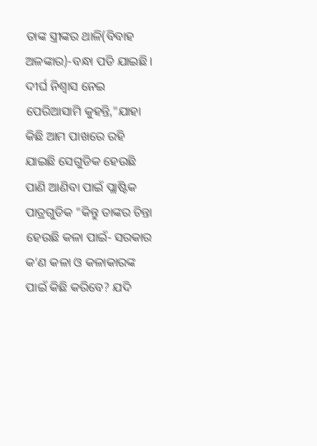ତାଙ୍କ ସ୍ତ୍ରୀଙ୍କର ଥାଳି(ବିବାହ ଅଳଙ୍କାର)-ବନ୍ଧା ପଡି ଯାଇଛି। ଦୀର୍ଘ ନିଶ୍ୱାସ ନେଇ ପେରିଆସାମି କୁହନ୍ତି,"ଯାହା କିଛି ଆମ ପାଖରେ ରହି ଯାଇଛି ସେଗୁଡିକ ହେଉଛି ପାଣି ଆଣିବା ପାଇଁ ପ୍ଲାଷ୍ଟିକ ପାତ୍ରଗୁଡିକ "କିନ୍ତୁ ତାଙ୍କର ଚିନ୍ତା ହେଉଛି କଳା ପାଇଁ- ସରକାର କ’ଣ କଳା ଓ କଳାକାରଙ୍କ ପାଇଁ କିଛି କରିବେ? ଯଦି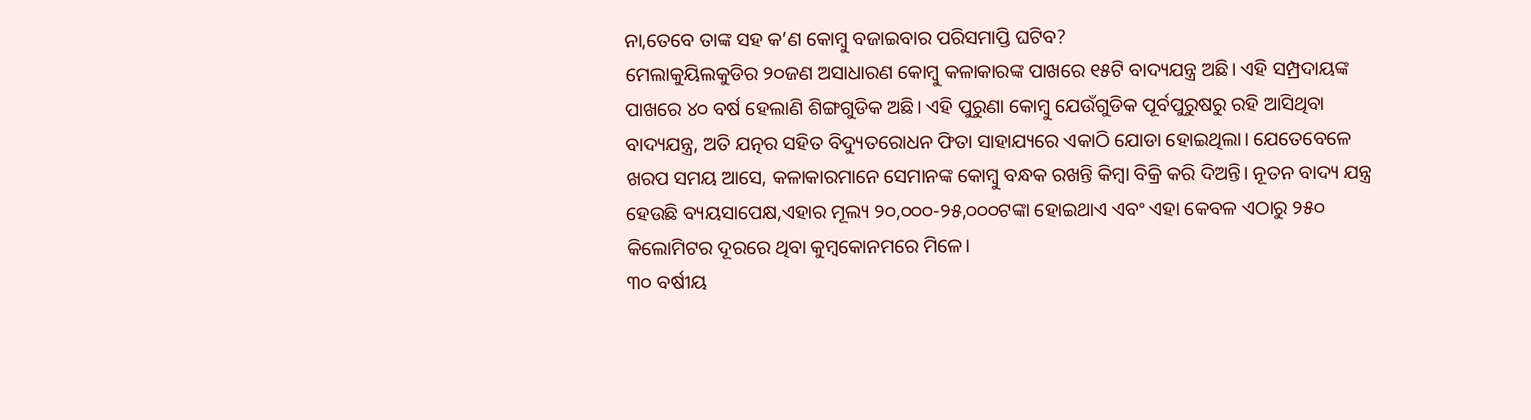ନା,ତେବେ ତାଙ୍କ ସହ କ’ଣ କୋମ୍ବୁ ବଜାଇବାର ପରିସମାପ୍ତି ଘଟିବ?
ମେଲାକୁୟିଲକୁଡିର ୨୦ଜଣ ଅସାଧାରଣ କୋମ୍ବୁ କଳାକାରଙ୍କ ପାଖରେ ୧୫ଟି ବାଦ୍ୟଯନ୍ତ୍ର ଅଛି। ଏହି ସମ୍ପ୍ରଦାୟଙ୍କ ପାଖରେ ୪୦ ବର୍ଷ ହେଲାଣି ଶିଙ୍ଗଗୁଡିକ ଅଛି। ଏହି ପୁରୁଣା କୋମ୍ବୁ ଯେଉଁଗୁଡିକ ପୂର୍ବପୁରୁଷରୁ ରହି ଆସିଥିବା ବାଦ୍ୟଯନ୍ତ୍ର, ଅତି ଯତ୍ନର ସହିତ ବିଦ୍ୟୁତରୋଧନ ଫିତା ସାହାଯ୍ୟରେ ଏକାଠି ଯୋଡା ହୋଇଥିଲା। ଯେତେବେଳେ ଖରପ ସମୟ ଆସେ, କଳାକାରମାନେ ସେମାନଙ୍କ କୋମ୍ବୁ ବନ୍ଧକ ରଖନ୍ତି କିମ୍ବା ବିକ୍ରି କରି ଦିଅନ୍ତି। ନୂତନ ବାଦ୍ୟ ଯନ୍ତ୍ର ହେଉଛି ବ୍ୟୟସାପେକ୍ଷ,ଏହାର ମୂଲ୍ୟ ୨୦,୦୦୦-୨୫,୦୦୦ଟଙ୍କା ହୋଇଥାଏ ଏବଂ ଏହା କେବଳ ଏଠାରୁ ୨୫୦ କିଲୋମିଟର ଦୂରରେ ଥିବା କୁମ୍ବକୋନମରେ ମିଳେ।
୩୦ ବର୍ଷୀୟ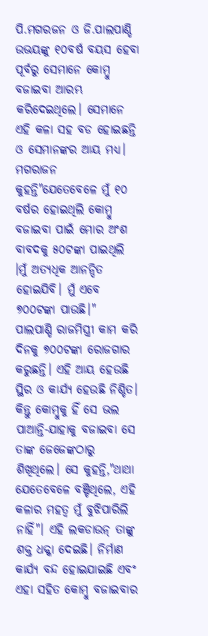ପି.ମଗରଜନ ଓ ଜି.ପାଲପାଣ୍ଡି ଉଭୟଙ୍କୁ ୧୦ବର୍ଷ ବୟସ ହେବା ପୂର୍ବରୁ ସେମାନେ କୋମ୍ବୁ ବଜାଇବା ଆରମ୍ଭ କରିଦେଇଥିଲେ। ସେମାନେ ଏହି କଳା ସହ ବଡ ହୋଇଛନ୍ତି ଓ ସେମାନଙ୍କର ଆୟ ମଧ୍ୟ। ମଗରାଜନ କୁହନ୍ତି"ଯେତେବେଳେ ମୁଁ ୧୦ ବର୍ଷର ହୋଇଥିଲି କୋମ୍ବୁ ବଜାଇବା ପାଇଁ ମୋର ଅଂଶ ବାବଦକୁ ୫୦ଟଙ୍କା ପାଇଥିଲି ।ମୁଁ ଅତ୍ୟଧିକ ଆନନ୍ଦିତ ହୋଇଯିବି। ମୁଁ ଏବେ ୭୦୦ଟଙ୍କା ପାଉଛି।"
ପାଲପାଣ୍ଡି ରାଜମିସ୍ତ୍ରୀ କାମ କରି ଦିନକୁ ୭୦୦ଟଙ୍କା ରୋଜଗାର କରୁଛନ୍ତି। ଏହି ଆୟ ହେଉଛି ସ୍ଥିର ଓ କାର୍ଯ୍ୟ ହେଉଛି ନିଶ୍ଚିତ। କିନ୍ତୁ କୋମ୍ବୁକୁ ହିଁ ସେ ଭଲ ପାଆନ୍ତି-ଯାହାକୁ ବଜାଇବା ସେ ତାଙ୍କ ଜେଜେଙ୍କଠାରୁ ଶିଖିଥିଲେ। ସେ କୁହନ୍ତି,"ଥାଥା ଯେତେବେଳେ ବଞ୍ଚିଥିଲେ, ଏହି କଳାର ମହତ୍ୱ ମୁଁ ବୁଝିପାରିଲି ନାହିଁ"। ଏହି ଲକଡାଉନ୍ ତାଙ୍କୁ ଶକ୍ତ ଧକ୍କା ଦେଇଛି। ନିର୍ମାଣ କାର୍ଯ୍ୟ ବନ୍ଦ ହୋଇଯାଇଛି ଏବଂ ଏହା ସହିତ କୋମ୍ବୁ ବଜାଇବାର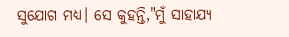ସୁଯୋଗ ମଧ୍ୟ। ସେ କୁହନ୍ତି,"ମୁଁ ସାହାଯ୍ୟ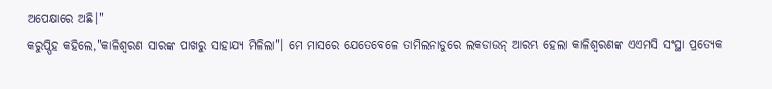ଅପେକ୍ଷାରେ ଅଛି।"
କରୁପ୍ପିହ କହିଲେ,"କାଳିଶ୍ୱରଣ ସାରଙ୍କ ପାଖରୁ ସାହାଯ୍ୟ ମିଳିଲା"। ମେ ମାସରେ ଯେତେବେଳେ ତାମିଲନାଡୁରେ ଲକଡାଉନ୍ ଆରମ୍ଭ ହେଲା କାଳିଶ୍ୱରଣଙ୍କ ଏଏମସି ସଂସ୍ଥା ପ୍ରତ୍ୟେକ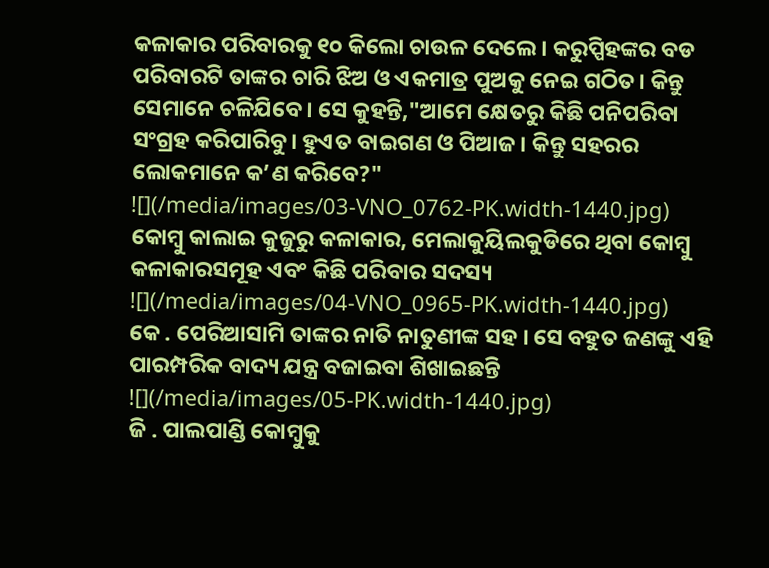କଳାକାର ପରିବାରକୁ ୧୦ କିଲୋ ଚାଉଳ ଦେଲେ। କରୁପ୍ପିହଙ୍କର ବଡ ପରିବାରଟି ତାଙ୍କର ଚାରି ଝିଅ ଓ ଏକମାତ୍ର ପୁଅକୁ ନେଇ ଗଠିତ। କିନ୍ତୁ ସେମାନେ ଚଳିଯିବେ। ସେ କୁହନ୍ତି,"ଆମେ କ୍ଷେତରୁ କିଛି ପନିପରିବା ସଂଗ୍ରହ କରିପାରିବୁ। ହୁଏତ ବାଇଗଣ ଓ ପିଆଜ। କିନ୍ତୁ ସହରର ଲୋକମାନେ କ’ଣ କରିବେ?"
![](/media/images/03-VNO_0762-PK.width-1440.jpg)
କୋମ୍ବୁ କାଲାଇ କୁଜୁରୁ କଳାକାର, ମେଲାକୁୟିଲକୁଡିରେ ଥିବା କୋମ୍ବୁ କଳାକାରସମୂହ ଏବଂ କିଛି ପରିବାର ସଦସ୍ୟ
![](/media/images/04-VNO_0965-PK.width-1440.jpg)
କେ . ପେରିଆସାମି ତାଙ୍କର ନାତି ନାତୁଣୀଙ୍କ ସହ । ସେ ବହୁତ ଜଣଙ୍କୁ ଏହି ପାରମ୍ପରିକ ବାଦ୍ୟ ଯନ୍ତ୍ର ବଜାଇବା ଶିଖାଇଛନ୍ତି
![](/media/images/05-PK.width-1440.jpg)
ଜି . ପାଲପାଣ୍ଡି କୋମ୍ବୁକୁ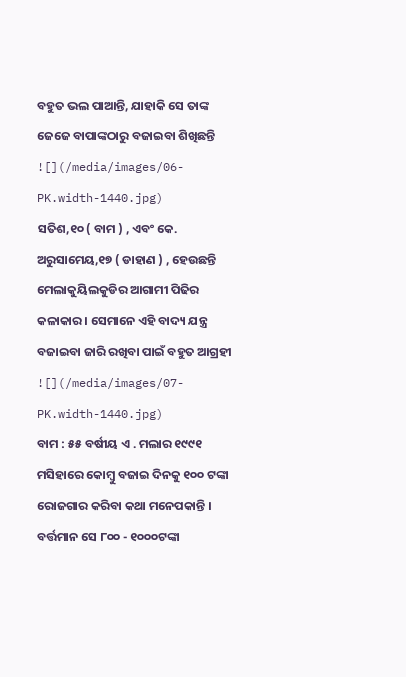ବହୁତ ଭଲ ପାଆନ୍ତି, ଯାହାକି ସେ ତାଙ୍କ ଜେଜେ ବାପାଙ୍କଠାରୁ ବଜାଇବା ଶିଖିଛନ୍ତି
![](/media/images/06-PK.width-1440.jpg)
ସତିଶ,୧୦ ( ବାମ ) , ଏବଂ କେ. ଅରୁସାମେୟ,୧୭ ( ଡାହାଣ ) , ହେଉଛନ୍ତି ମେଲାକୁୟିଲକୁଡିର ଆଗାମୀ ପିଢିର କଳାକାର । ସେମାନେ ଏହି ବାଦ୍ୟ ଯନ୍ତ୍ର ବଜାଇବା ଜାରି ରଖିବା ପାଇଁ ବହୁତ ଆଗ୍ରହୀ
![](/media/images/07-PK.width-1440.jpg)
ବାମ : ୫୫ ବର୍ଷୀୟ ଏ . ମଲାର ୧୯୯୧ ମସିହାରେ କୋମ୍ବୁ ବଜାଇ ଦିନକୁ ୧୦୦ ଟଙ୍କା ରୋଜଗାର କରିବା କଥା ମନେପକାନ୍ତି । ବର୍ତ୍ତମାନ ସେ ୮୦୦ - ୧୦୦୦ଟଙ୍କା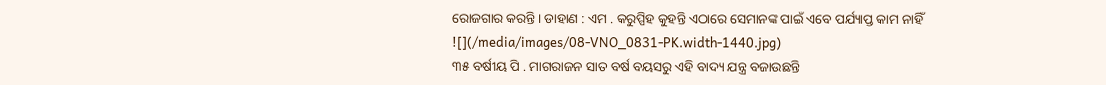ରୋଜଗାର କରନ୍ତି । ଡାହାଣ : ଏମ . କରୁପ୍ପିହ କୁହନ୍ତି ଏଠାରେ ସେମାନଙ୍କ ପାଇଁ ଏବେ ପର୍ଯ୍ୟାପ୍ତ କାମ ନାହିଁ
![](/media/images/08-VNO_0831-PK.width-1440.jpg)
୩୫ ବର୍ଷୀୟ ପି . ମାଗରାଜନ ସାତ ବର୍ଷ ବୟସରୁ ଏହି ବାଦ୍ୟ ଯନ୍ତ୍ର ବଜାଉଛନ୍ତି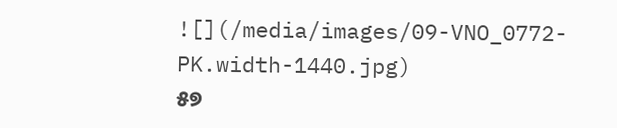![](/media/images/09-VNO_0772-PK.width-1440.jpg)
୫୭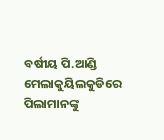ବର୍ଷୀୟ ପି.ଆଣ୍ଡି ମେଲାକୁୟିଲକୁଡିରେ ପିଲାମାନଙ୍କୁ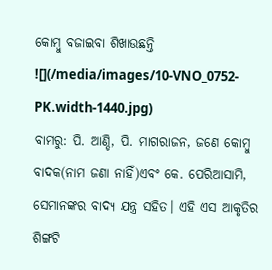କୋମ୍ବୁ ବଜାଇବା ଶିଖାଉଛନ୍ତି
![](/media/images/10-VNO_0752-PK.width-1440.jpg)
ବାମରୁ: ପି. ଆଣ୍ଡି, ପି. ମାଗରାଜନ, ଜଣେ କୋମ୍ବୁ ବାଦକ(ନାମ ଜଣା ନାହିଁ)ଏବଂ କେ. ପେରିଆସାମି, ସେମାନଙ୍କର ବାଦ୍ୟ ଯନ୍ତ୍ର ସହିତ। ଏହି ଏସ ଆକୃତିର ଶିଙ୍ଗଟି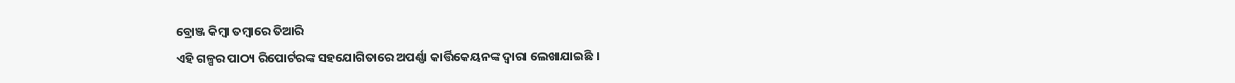ବ୍ରୋଞ୍ଜ କିମ୍ବା ତମ୍ବାରେ ତିଆରି
ଏହି ଗଳ୍ପର ପାଠ୍ୟ ରିପୋର୍ଟରଙ୍କ ସହଯୋଗିତାରେ ଅପର୍ଣ୍ଣା କାର୍ତ୍ତିକେୟନଙ୍କ ଦ୍ୱାରା ଲେଖାଯାଇଛି ।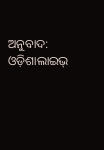ଅନୁବାଦ: ଓଡ଼ିଶାଲାଇଭ୍